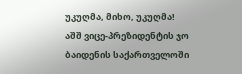უკუღმა, მიხო, უკუღმა!
აშშ ვიცე-პრეზიდენტის ჯო ბაიდენის საქართველოში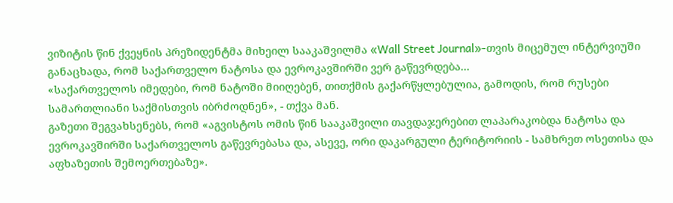ვიზიტის წინ ქვეყნის პრეზიდენტმა მიხეილ სააკაშვილმა «Wall Street Journal»-თვის მიცემულ ინტერვიუში განაცხადა, რომ საქართველო ნატოსა და ევროკავშირში ვერ გაწევრდება...
«საქართველოს იმედები, რომ ნატოში მიიღებენ, თითქმის გაქარწყლებულია, გამოდის, რომ რუსები სამართლიანი საქმისთვის იბრძოდნენ», - თქვა მან.
გაზეთი შეგვახსენებს, რომ «აგვისტოს ომის წინ სააკაშვილი თავდაჯერებით ლაპარაკობდა ნატოსა და ევროკავშირში საქართველოს გაწევრებასა და, ასევე, ორი დაკარგული ტერიტორიის - სამხრეთ ოსეთისა და აფხაზეთის შემოერთებაზე».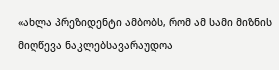«ახლა პრეზიდენტი ამბობს, რომ ამ სამი მიზნის მიღწევა ნაკლებსავარაუდოა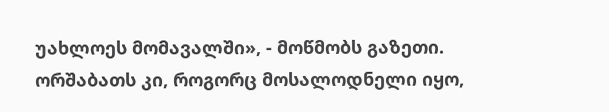უახლოეს მომავალში», - მოწმობს გაზეთი.
ორშაბათს კი, როგორც მოსალოდნელი იყო,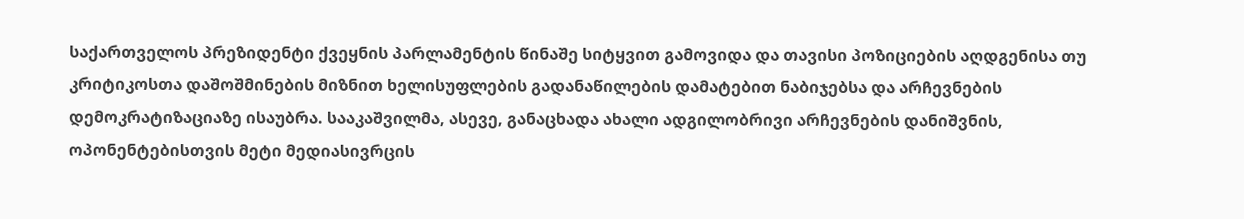საქართველოს პრეზიდენტი ქვეყნის პარლამენტის წინაშე სიტყვით გამოვიდა და თავისი პოზიციების აღდგენისა თუ კრიტიკოსთა დაშოშმინების მიზნით ხელისუფლების გადანაწილების დამატებით ნაბიჯებსა და არჩევნების დემოკრატიზაციაზე ისაუბრა. სააკაშვილმა, ასევე, განაცხადა ახალი ადგილობრივი არჩევნების დანიშვნის, ოპონენტებისთვის მეტი მედიასივრცის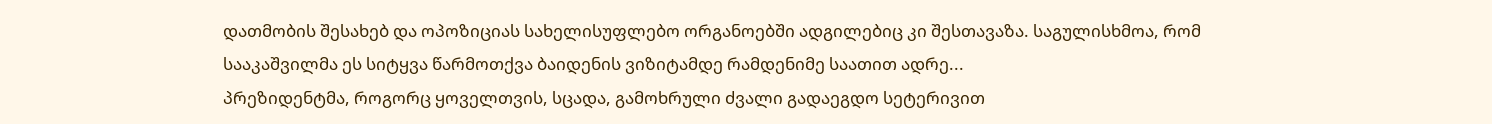დათმობის შესახებ და ოპოზიციას სახელისუფლებო ორგანოებში ადგილებიც კი შესთავაზა. საგულისხმოა, რომ სააკაშვილმა ეს სიტყვა წარმოთქვა ბაიდენის ვიზიტამდე რამდენიმე საათით ადრე...
პრეზიდენტმა, როგორც ყოველთვის, სცადა, გამოხრული ძვალი გადაეგდო სეტერივით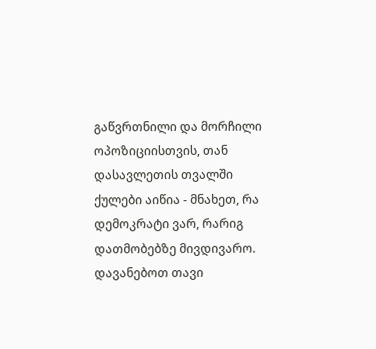გაწვრთნილი და მორჩილი ოპოზიციისთვის, თან დასავლეთის თვალში ქულები აიწია - მნახეთ, რა დემოკრატი ვარ, რარიგ დათმობებზე მივდივარო.
დავანებოთ თავი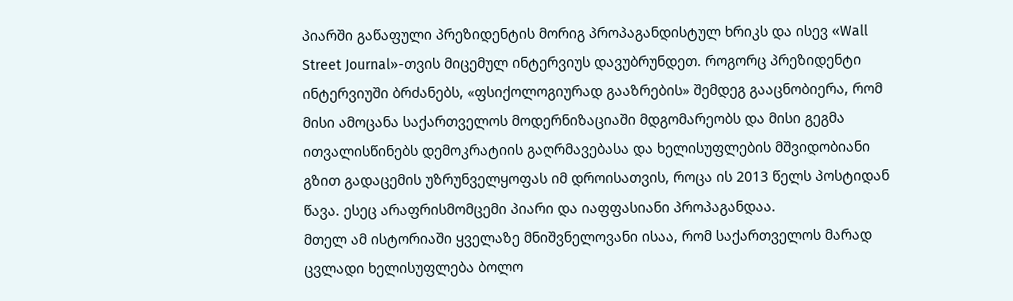პიარში გაწაფული პრეზიდენტის მორიგ პროპაგანდისტულ ხრიკს და ისევ «Wall Street Journal»-თვის მიცემულ ინტერვიუს დავუბრუნდეთ. როგორც პრეზიდენტი ინტერვიუში ბრძანებს, «ფსიქოლოგიურად გააზრების» შემდეგ გააცნობიერა, რომ მისი ამოცანა საქართველოს მოდერნიზაციაში მდგომარეობს და მისი გეგმა ითვალისწინებს დემოკრატიის გაღრმავებასა და ხელისუფლების მშვიდობიანი გზით გადაცემის უზრუნველყოფას იმ დროისათვის, როცა ის 2013 წელს პოსტიდან წავა. ესეც არაფრისმომცემი პიარი და იაფფასიანი პროპაგანდაა.
მთელ ამ ისტორიაში ყველაზე მნიშვნელოვანი ისაა, რომ საქართველოს მარად ცვლადი ხელისუფლება ბოლო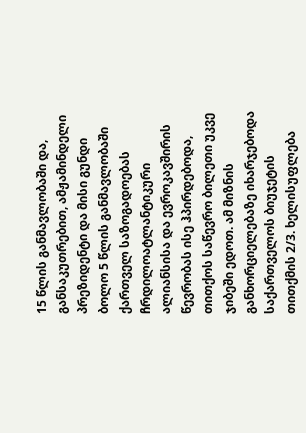15 წლის განმავლობაში და, განსაკუთრებით, ამჟამინდელი პრეზიდენტი და მისი გუნდი ბოლო 5 წლის განმავლობაში ქართველ საზოგადოებას ჩრდილოატლანტიკური ალიანსისა და ევროკავშირის წევრობას ისე ჰპირდებოდა, თითქოს საწევრო ბილეთი უკვე ჯიბეში ედოთ. ამ მიზნის განხორციელებაზე იხარჯებოდა საქართველოს ბიუჯეტის თითქმის 2/3. ხელისუფლება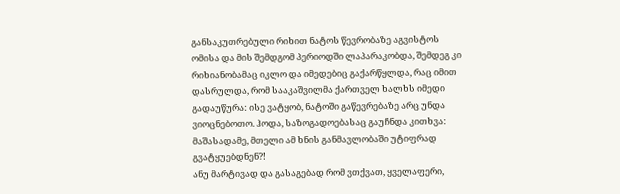განსაკუთრებული რიხით ნატოს წევრობაზე აგვისტოს ომისა და მის შემდგომ პერიოდში ლაპარაკობდა, შემდეგ კი რიხიანობამაც იკლო და იმედებიც გაქარწყლდა, რაც იმით დასრულდა, რომ სააკაშვილმა ქართველ ხალხს იმედი გადაუწურა: ისე ვატყობ, ნატოში გაწევრებაზე არც უნდა ვიოცნებოთო. ჰოდა, საზოგადოებასაც გაუჩნდა კითხვა: მაშასადამე, მთელი ამ ხნის განმავლობაში უტიფრად გვატყუებდნენ?!
ანუ მარტივად და გასაგებად რომ ვთქვათ, ყველაფერი,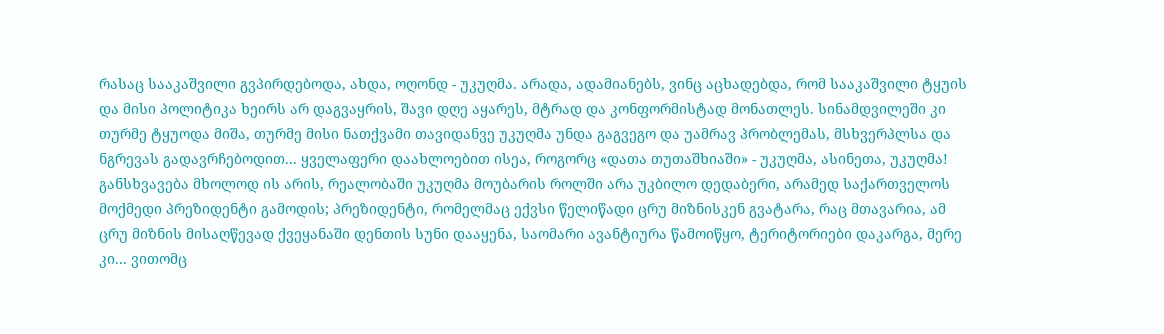რასაც სააკაშვილი გვპირდებოდა, ახდა, ოღონდ - უკუღმა. არადა, ადამიანებს, ვინც აცხადებდა, რომ სააკაშვილი ტყუის და მისი პოლიტიკა ხეირს არ დაგვაყრის, შავი დღე აყარეს, მტრად და კონფორმისტად მონათლეს. სინამდვილეში კი თურმე ტყუოდა მიშა, თურმე მისი ნათქვამი თავიდანვე უკუღმა უნდა გაგვეგო და უამრავ პრობლემას, მსხვერპლსა და ნგრევას გადავრჩებოდით... ყველაფერი დაახლოებით ისეა, როგორც «დათა თუთაშხიაში» - უკუღმა, ასინეთა, უკუღმა!
განსხვავება მხოლოდ ის არის, რეალობაში უკუღმა მოუბარის როლში არა უკბილო დედაბერი, არამედ საქართველოს მოქმედი პრეზიდენტი გამოდის; პრეზიდენტი, რომელმაც ექვსი წელიწადი ცრუ მიზნისკენ გვატარა, რაც მთავარია, ამ ცრუ მიზნის მისაღწევად ქვეყანაში დენთის სუნი დააყენა, საომარი ავანტიურა წამოიწყო, ტერიტორიები დაკარგა, მერე კი... ვითომც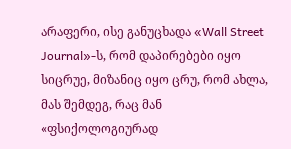არაფერი, ისე განუცხადა «Wall Street Journal»-ს, რომ დაპირებები იყო სიცრუე, მიზანიც იყო ცრუ, რომ ახლა, მას შემდეგ, რაც მან «ფსიქოლოგიურად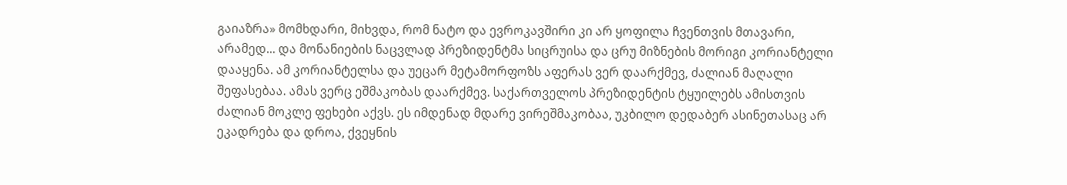გაიაზრა» მომხდარი, მიხვდა, რომ ნატო და ევროკავშირი კი არ ყოფილა ჩვენთვის მთავარი, არამედ... და მონანიების ნაცვლად პრეზიდენტმა სიცრუისა და ცრუ მიზნების მორიგი კორიანტელი დააყენა. ამ კორიანტელსა და უეცარ მეტამორფოზს აფერას ვერ დაარქმევ, ძალიან მაღალი შეფასებაა. ამას ვერც ეშმაკობას დაარქმევ. საქართველოს პრეზიდენტის ტყუილებს ამისთვის ძალიან მოკლე ფეხები აქვს. ეს იმდენად მდარე ვირეშმაკობაა, უკბილო დედაბერ ასინეთასაც არ ეკადრება და დროა, ქვეყნის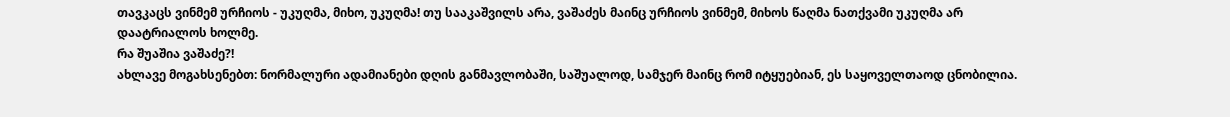თავკაცს ვინმემ ურჩიოს - უკუღმა, მიხო, უკუღმა! თუ სააკაშვილს არა, ვაშაძეს მაინც ურჩიოს ვინმემ, მიხოს წაღმა ნათქვამი უკუღმა არ დაატრიალოს ხოლმე.
რა შუაშია ვაშაძე?!
ახლავე მოგახსენებთ: ნორმალური ადამიანები დღის განმავლობაში, საშუალოდ, სამჯერ მაინც რომ იტყუებიან, ეს საყოველთაოდ ცნობილია.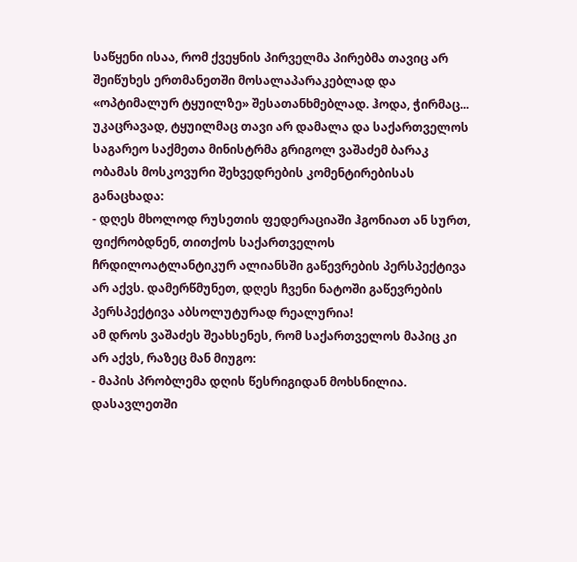საწყენი ისაა, რომ ქვეყნის პირველმა პირებმა თავიც არ შეიწუხეს ერთმანეთში მოსალაპარაკებლად და «ოპტიმალურ ტყუილზე» შესათანხმებლად. ჰოდა, ჭირმაც... უკაცრავად, ტყუილმაც თავი არ დამალა და საქართველოს საგარეო საქმეთა მინისტრმა გრიგოლ ვაშაძემ ბარაკ ობამას მოსკოვური შეხვედრების კომენტირებისას განაცხადა:
- დღეს მხოლოდ რუსეთის ფედერაციაში ჰგონიათ ან სურთ, ფიქრობდნენ, თითქოს საქართველოს ჩრდილოატლანტიკურ ალიანსში გაწევრების პერსპექტივა არ აქვს. დამერწმუნეთ, დღეს ჩვენი ნატოში გაწევრების პერსპექტივა აბსოლუტურად რეალურია!
ამ დროს ვაშაძეს შეახსენეს, რომ საქართველოს მაპიც კი არ აქვს, რაზეც მან მიუგო:
- მაპის პრობლემა დღის წესრიგიდან მოხსნილია. დასავლეთში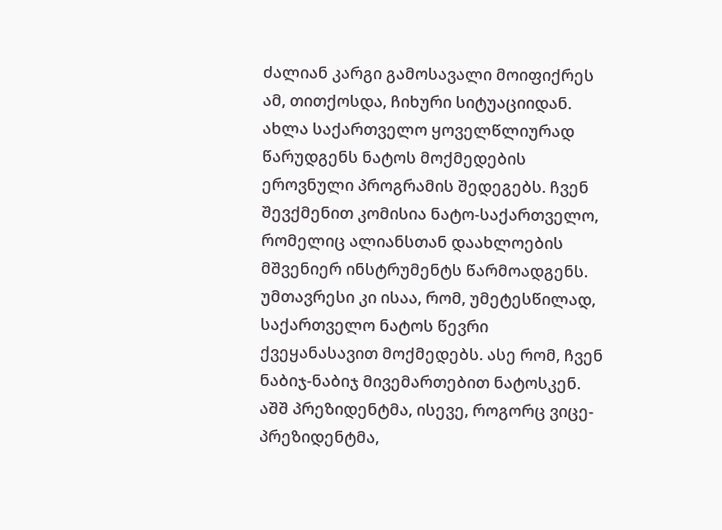ძალიან კარგი გამოსავალი მოიფიქრეს ამ, თითქოსდა, ჩიხური სიტუაციიდან. ახლა საქართველო ყოველწლიურად წარუდგენს ნატოს მოქმედების ეროვნული პროგრამის შედეგებს. ჩვენ შევქმენით კომისია ნატო-საქართველო, რომელიც ალიანსთან დაახლოების მშვენიერ ინსტრუმენტს წარმოადგენს. უმთავრესი კი ისაა, რომ, უმეტესწილად, საქართველო ნატოს წევრი ქვეყანასავით მოქმედებს. ასე რომ, ჩვენ ნაბიჯ-ნაბიჯ მივემართებით ნატოსკენ. აშშ პრეზიდენტმა, ისევე, როგორც ვიცე-პრეზიდენტმა,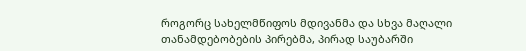როგორც სახელმწიფოს მდივანმა და სხვა მაღალი თანამდებობების პირებმა, პირად საუბარში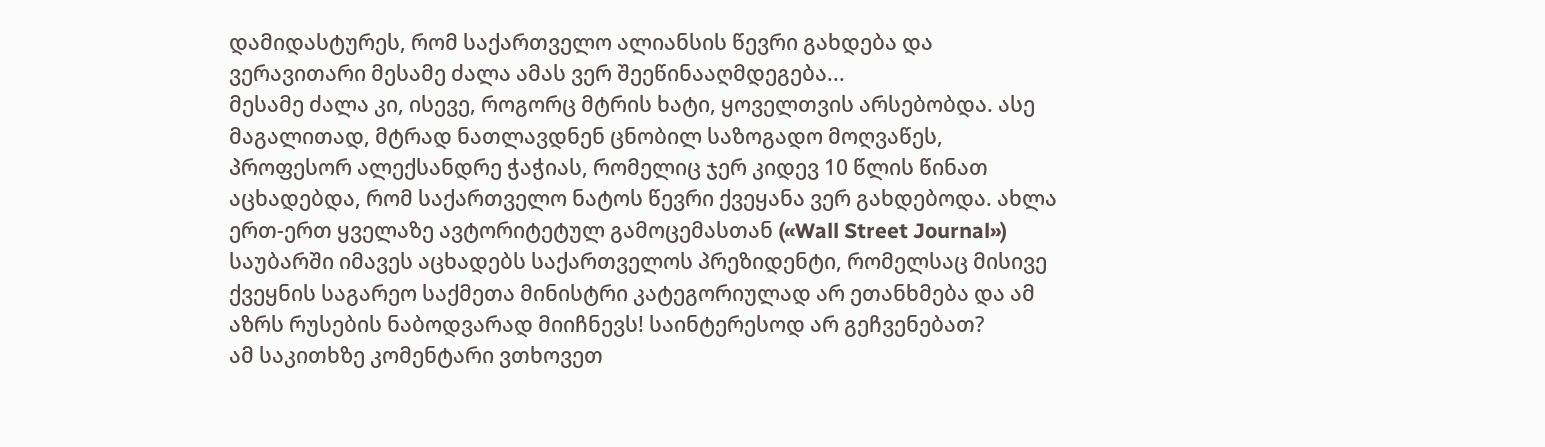დამიდასტურეს, რომ საქართველო ალიანსის წევრი გახდება და ვერავითარი მესამე ძალა ამას ვერ შეეწინააღმდეგება...
მესამე ძალა კი, ისევე, როგორც მტრის ხატი, ყოველთვის არსებობდა. ასე მაგალითად, მტრად ნათლავდნენ ცნობილ საზოგადო მოღვაწეს, პროფესორ ალექსანდრე ჭაჭიას, რომელიც ჯერ კიდევ 10 წლის წინათ აცხადებდა, რომ საქართველო ნატოს წევრი ქვეყანა ვერ გახდებოდა. ახლა ერთ-ერთ ყველაზე ავტორიტეტულ გამოცემასთან («Wall Street Journal») საუბარში იმავეს აცხადებს საქართველოს პრეზიდენტი, რომელსაც მისივე ქვეყნის საგარეო საქმეთა მინისტრი კატეგორიულად არ ეთანხმება და ამ აზრს რუსების ნაბოდვარად მიიჩნევს! საინტერესოდ არ გეჩვენებათ?
ამ საკითხზე კომენტარი ვთხოვეთ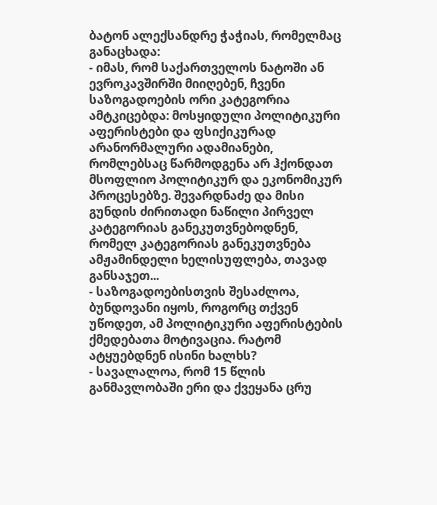ბატონ ალექსანდრე ჭაჭიას, რომელმაც განაცხადა:
- იმას, რომ საქართველოს ნატოში ან ევროკავშირში მიიღებენ, ჩვენი საზოგადოების ორი კატეგორია ამტკიცებდა: მოსყიდული პოლიტიკური აფერისტები და ფსიქიკურად არანორმალური ადამიანები, რომლებსაც წარმოდგენა არ ჰქონდათ მსოფლიო პოლიტიკურ და ეკონომიკურ პროცესებზე. შევარდნაძე და მისი გუნდის ძირითადი ნაწილი პირველ კატეგორიას განეკუთვნებოდნენ, რომელ კატეგორიას განეკუთვნება ამჟამინდელი ხელისუფლება, თავად განსაჯეთ...
- საზოგადოებისთვის შესაძლოა, ბუნდოვანი იყოს, როგორც თქვენ უწოდეთ, ამ პოლიტიკური აფერისტების ქმედებათა მოტივაცია. რატომ ატყუებდნენ ისინი ხალხს?
- სავალალოა, რომ 15 წლის განმავლობაში ერი და ქვეყანა ცრუ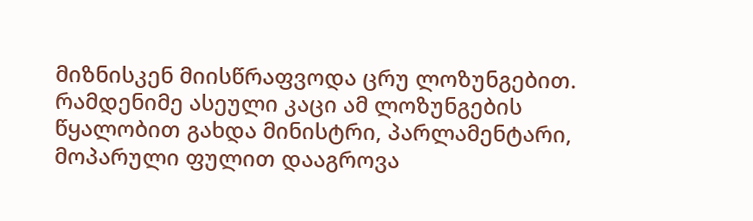მიზნისკენ მიისწრაფვოდა ცრუ ლოზუნგებით. რამდენიმე ასეული კაცი ამ ლოზუნგების წყალობით გახდა მინისტრი, პარლამენტარი, მოპარული ფულით დააგროვა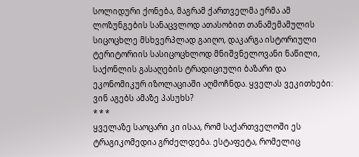სოლიდური ქონება, მაგრამ ქართველმა ერმა ამ ლოზუნგების სანაცვლოდ ათასობით თანამემამულის სიცოცხლე მსხვერპლად გაიღო, დაკარგა ისტორიული ტერიტორიის სასიცოცხლოდ მნიშვნელოვანი ნაწილი, საქონლის გასაღების ტრადიციული ბაზარი და ეკონომიკურ იზოლაციაში აღმოჩნდა. ყველას ვეკითხები: ვინ აგებს ამაზე პასუხს?
* * *
ყველაზე საოცარი კი ისაა, რომ საქართველოში ეს ტრაგიკომედია გრძელდება. ესტაფეტა, რომელიც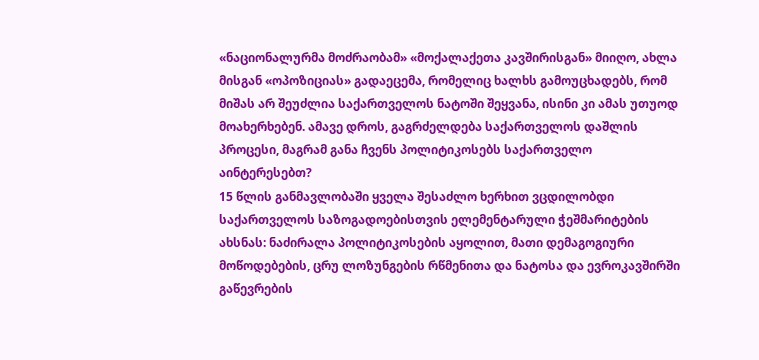«ნაციონალურმა მოძრაობამ» «მოქალაქეთა კავშირისგან» მიიღო, ახლა მისგან «ოპოზიციას» გადაეცემა, რომელიც ხალხს გამოუცხადებს, რომ მიშას არ შეუძლია საქართველოს ნატოში შეყვანა, ისინი კი ამას უთუოდ მოახერხებენ. ამავე დროს, გაგრძელდება საქართველოს დაშლის პროცესი, მაგრამ განა ჩვენს პოლიტიკოსებს საქართველო აინტერესებთ?
15 წლის განმავლობაში ყველა შესაძლო ხერხით ვცდილობდი საქართველოს საზოგადოებისთვის ელემენტარული ჭეშმარიტების ახსნას: ნაძირალა პოლიტიკოსების აყოლით, მათი დემაგოგიური მოწოდებების, ცრუ ლოზუნგების რწმენითა და ნატოსა და ევროკავშირში გაწევრების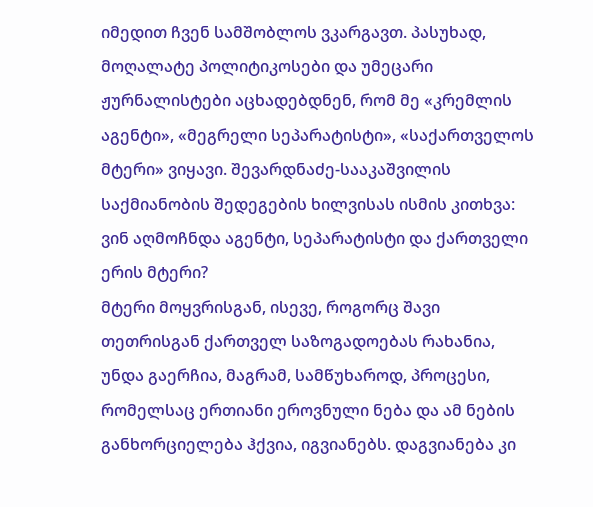იმედით ჩვენ სამშობლოს ვკარგავთ. პასუხად, მოღალატე პოლიტიკოსები და უმეცარი ჟურნალისტები აცხადებდნენ, რომ მე «კრემლის აგენტი», «მეგრელი სეპარატისტი», «საქართველოს მტერი» ვიყავი. შევარდნაძე-სააკაშვილის საქმიანობის შედეგების ხილვისას ისმის კითხვა: ვინ აღმოჩნდა აგენტი, სეპარატისტი და ქართველი ერის მტერი?
მტერი მოყვრისგან, ისევე, როგორც შავი თეთრისგან ქართველ საზოგადოებას რახანია, უნდა გაერჩია, მაგრამ, სამწუხაროდ, პროცესი, რომელსაც ერთიანი ეროვნული ნება და ამ ნების განხორციელება ჰქვია, იგვიანებს. დაგვიანება კი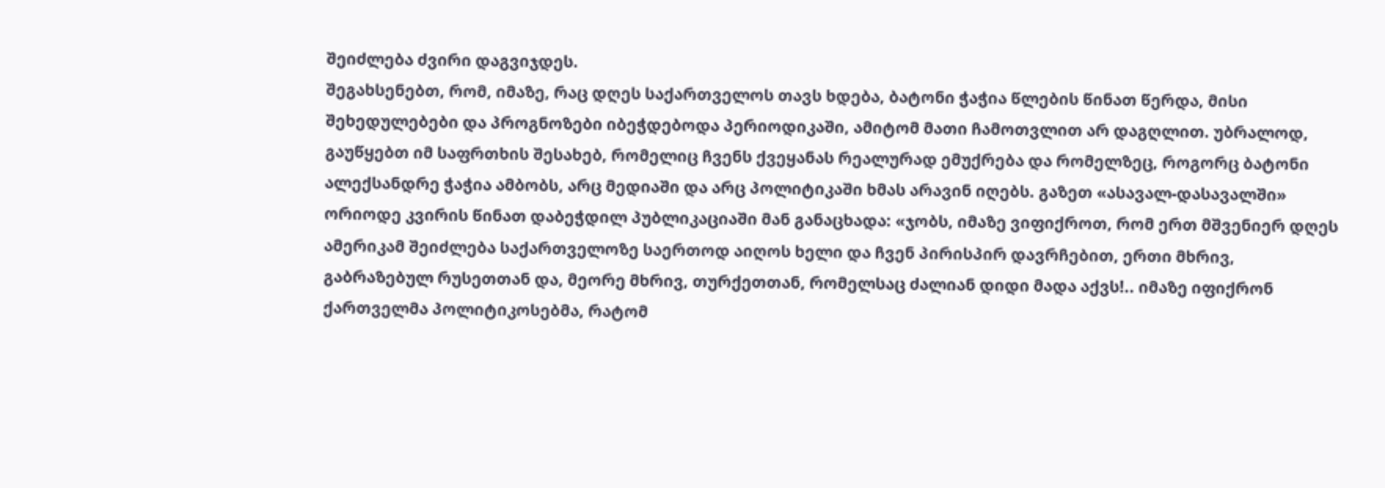შეიძლება ძვირი დაგვიჯდეს.
შეგახსენებთ, რომ, იმაზე, რაც დღეს საქართველოს თავს ხდება, ბატონი ჭაჭია წლების წინათ წერდა, მისი შეხედულებები და პროგნოზები იბეჭდებოდა პერიოდიკაში, ამიტომ მათი ჩამოთვლით არ დაგღლით. უბრალოდ, გაუწყებთ იმ საფრთხის შესახებ, რომელიც ჩვენს ქვეყანას რეალურად ემუქრება და რომელზეც, როგორც ბატონი ალექსანდრე ჭაჭია ამბობს, არც მედიაში და არც პოლიტიკაში ხმას არავინ იღებს. გაზეთ «ასავალ-დასავალში» ორიოდე კვირის წინათ დაბეჭდილ პუბლიკაციაში მან განაცხადა: «ჯობს, იმაზე ვიფიქროთ, რომ ერთ მშვენიერ დღეს ამერიკამ შეიძლება საქართველოზე საერთოდ აიღოს ხელი და ჩვენ პირისპირ დავრჩებით, ერთი მხრივ, გაბრაზებულ რუსეთთან და, მეორე მხრივ, თურქეთთან, რომელსაც ძალიან დიდი მადა აქვს!.. იმაზე იფიქრონ ქართველმა პოლიტიკოსებმა, რატომ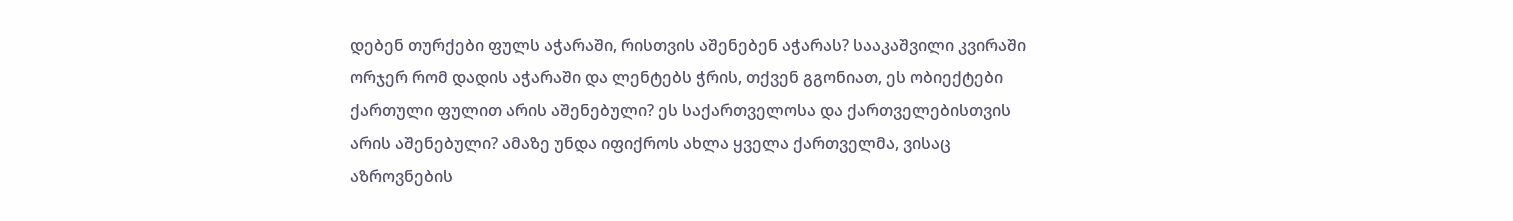დებენ თურქები ფულს აჭარაში, რისთვის აშენებენ აჭარას? სააკაშვილი კვირაში ორჯერ რომ დადის აჭარაში და ლენტებს ჭრის, თქვენ გგონიათ, ეს ობიექტები ქართული ფულით არის აშენებული? ეს საქართველოსა და ქართველებისთვის არის აშენებული? ამაზე უნდა იფიქროს ახლა ყველა ქართველმა, ვისაც აზროვნების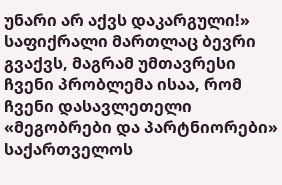უნარი არ აქვს დაკარგული!»
საფიქრალი მართლაც ბევრი გვაქვს, მაგრამ უმთავრესი ჩვენი პრობლემა ისაა, რომ ჩვენი დასავლეთელი «მეგობრები და პარტნიორები» საქართველოს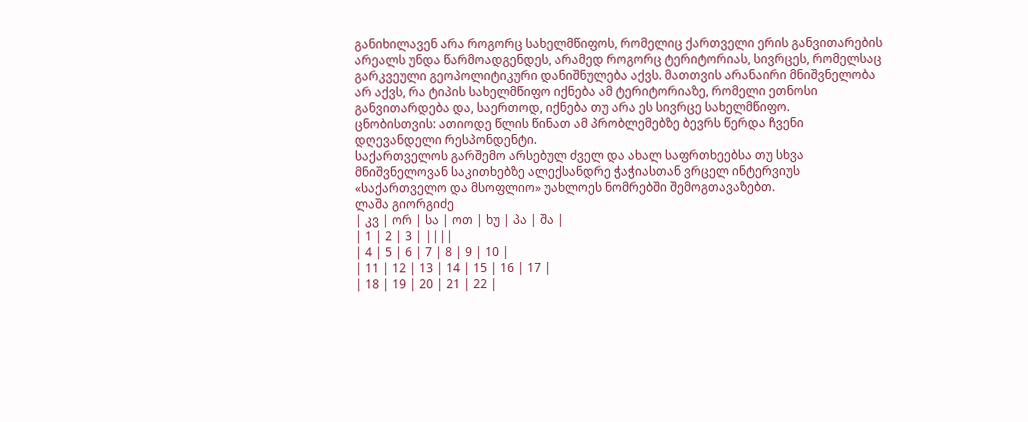განიხილავენ არა როგორც სახელმწიფოს, რომელიც ქართველი ერის განვითარების არეალს უნდა წარმოადგენდეს, არამედ როგორც ტერიტორიას, სივრცეს, რომელსაც გარკვეული გეოპოლიტიკური დანიშნულება აქვს. მათთვის არანაირი მნიშვნელობა არ აქვს, რა ტიპის სახელმწიფო იქნება ამ ტერიტორიაზე, რომელი ეთნოსი განვითარდება და, საერთოდ, იქნება თუ არა ეს სივრცე სახელმწიფო.
ცნობისთვის: ათიოდე წლის წინათ ამ პრობლემებზე ბევრს წერდა ჩვენი დღევანდელი რესპონდენტი.
საქართველოს გარშემო არსებულ ძველ და ახალ საფრთხეებსა თუ სხვა მნიშვნელოვან საკითხებზე ალექსანდრე ჭაჭიასთან ვრცელ ინტერვიუს «საქართველო და მსოფლიო» უახლოეს ნომრებში შემოგთავაზებთ.
ლაშა გიორგიძე
| კვ | ორ | სა | ოთ | ხუ | პა | შა |
| 1 | 2 | 3 | ||||
| 4 | 5 | 6 | 7 | 8 | 9 | 10 |
| 11 | 12 | 13 | 14 | 15 | 16 | 17 |
| 18 | 19 | 20 | 21 | 22 |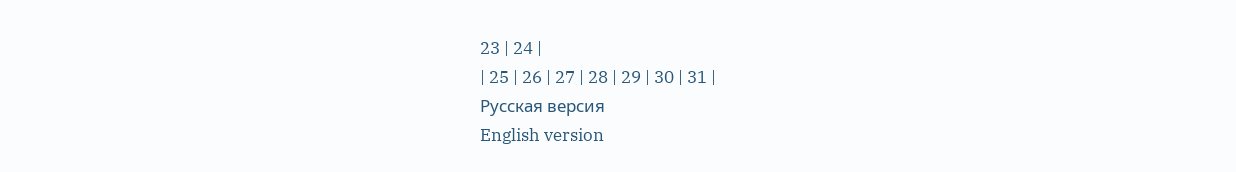23 | 24 |
| 25 | 26 | 27 | 28 | 29 | 30 | 31 |
Русская версия
English version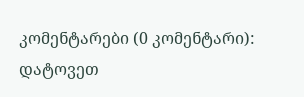კომენტარები (0 კომენტარი):
დატოვეთ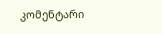კომენტარი